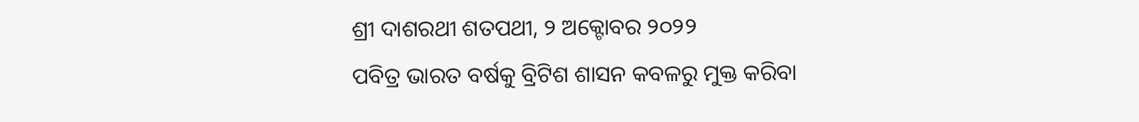ଶ୍ରୀ ଦାଶରଥୀ ଶତପଥୀ, ୨ ଅକ୍ଟୋବର ୨୦୨୨
ପବିତ୍ର ଭାରତ ବର୍ଷକୁ ବ୍ରିଟିଶ ଶାସନ କବଳରୁ ମୁକ୍ତ କରିବା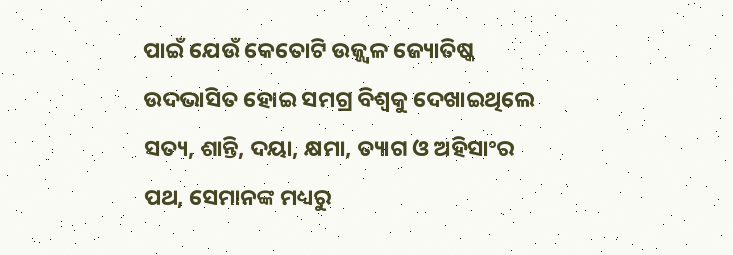ପାଇଁ ଯେଉଁ କେତୋଟି ଉଜ୍ଜ୍ୱଳ ଜ୍ୟୋତିଷ୍କ ଉଦଭାସିତ ହୋଇ ସମଗ୍ର ବିଶ୍ୱକୁ ଦେଖାଇଥିଲେ ସତ୍ୟ, ଶାନ୍ତି, ଦୟା, କ୍ଷମା, ତ୍ୟାଗ ଓ ଅହିସାଂର ପଥ, ସେମାନଙ୍କ ମଧ୍ୟରୁ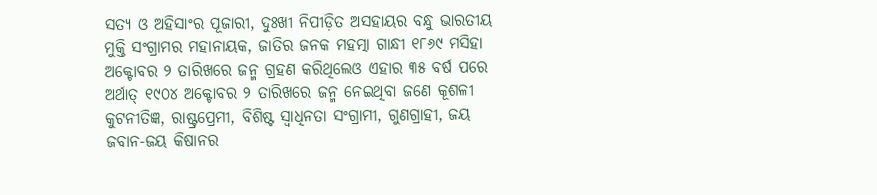ସତ୍ୟ ଓ ଅହିସାଂର ପୂଜାରୀ, ଦୁଃଖୀ ନିପୀଡ଼ିତ ଅସହାୟର ବନ୍ଧୁ ଭାରତୀୟ ମୁକ୍ତି ସଂଗ୍ରାମର ମହାନାୟକ, ଜାତିର ଜନକ ମହତ୍ମା ଗାନ୍ଧୀ ୧୮୬୯ ମସିହା ଅକ୍ଟୋବର ୨ ତାରିଖରେ ଜନ୍ମ ଗ୍ରହଣ କରିଥିଲେଓ ଏହାର ୩୫ ବର୍ଷ ପରେ ଅର୍ଥାତ୍ ୧୯୦୪ ଅକ୍ଟୋବର ୨ ତାରିଖରେ ଜନ୍ମ ନେଇଥିବା ଜଣେ କୂଶଳୀ କୁଟନୀତିଜ୍ଞ, ରାଷ୍ଟ୍ରପ୍ରେମୀ, ବିଶିଷ୍ଟ ସ୍ୱାଧିନତା ସଂଗ୍ରାମୀ, ଗୁଣଗ୍ରାହୀ, ଜୟ ଜବାନ-ଜୟ କିଷାନର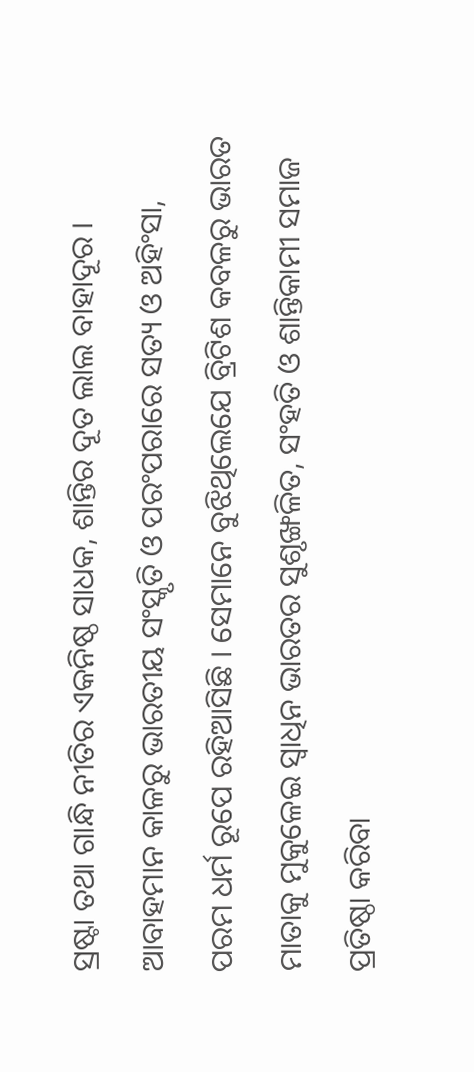ସ୍ରଷ୍ଟା ତଥା ଗାନ୍ଧି ନୀତିର ଏକନିଷ୍ଠ ସାଧକ, ଶାନ୍ତିର ଦୂତ ଲାଲ ବାହାଦୂର ।
ଆବାହମାନ କାଳରୁ ଭାରତୀୟ ସଂସ୍କୃତି ଓ ପରଂପରାରେ ସତ୍ୟ ଓ ଅହିଂସା, ପରମ ଧର୍ମ ରୂପେ ରହିଆସିଛି । ସେମାନେ ବୁଝିଥିଲେଯେ ବ୍ରିଟିଶ କବଳରୁ ଭାରତ ମାତାକୁ ମୁକୁଳେଇ ସ୍ୱାଧିନ ଭାରତର ସୁଶୃଙ୍ଖଳିତ, ସଂହତି ଓ ଶାନ୍ତିକାମୀ ସମାଜ ପ୍ରତିଷ୍ଠା କରିବା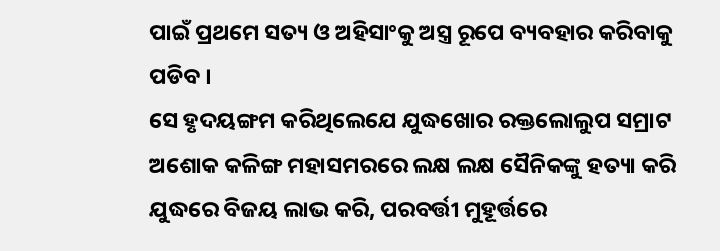ପାଇଁ ପ୍ରଥମେ ସତ୍ୟ ଓ ଅହିସାଂକୁ ଅସ୍ତ୍ର ରୂପେ ବ୍ୟବହାର କରିବାକୁ ପଡିବ ।
ସେ ହୃଦୟଙ୍ଗମ କରିଥିଲେଯେ ଯୁଦ୍ଧଖୋର ରକ୍ତଲୋଲୁପ ସମ୍ରାଟ ଅଶୋକ କଳିଙ୍ଗ ମହାସମରରେ ଲକ୍ଷ ଲକ୍ଷ ସୈନିକଙ୍କୁ ହତ୍ୟା କରି ଯୁଦ୍ଧରେ ବିଜୟ ଲାଭ କରି, ପରବର୍ତ୍ତୀ ମୁହୂର୍ତ୍ତରେ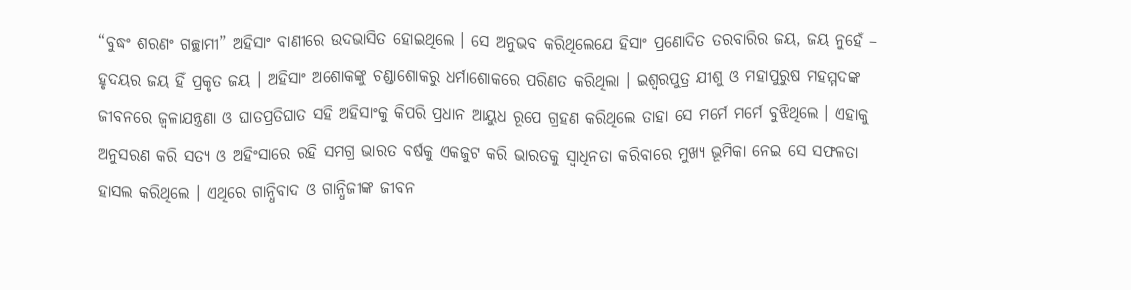“ବୁଦ୍ଧଂ ଶରଣଂ ଗଚ୍ଛାମୀ” ଅହିସାଂ ବାଣୀରେ ଉଦଭାସିତ ହୋଇଥିଲେ । ସେ ଅନୁଭବ କରିଥିଲେଯେ ହିସାଂ ପ୍ରଣୋଦିତ ତରବାରିର ଜୟ, ଜୟ ନୁହେଁ – ହୃଦୟର ଜୟ ହିଁ ପ୍ରକୃତ ଜୟ । ଅହିସାଂ ଅଶୋକଙ୍କୁ ଚଣ୍ଡାଶୋକରୁ ଧର୍ମାଶୋକରେ ପରିଣତ କରିଥିଲା । ଇଶ୍ୱରପୁତ୍ର ଯୀଶୁ ଓ ମହାପୁରୁଷ ମହମ୍ମଦଙ୍କ ଜୀବନରେ ଜ୍ୱଳାଯନ୍ତ୍ରଣା ଓ ଘାତପ୍ରତିଘାତ ସହି ଅହିସାଂକୁ କିପରି ପ୍ରଧାନ ଆୟୁଧ ରୂପେ ଗ୍ରହଣ କରିଥିଲେ ତାହା ସେ ମର୍ମେ ମର୍ମେ ବୁଝିଥିଲେ । ଏହାକୁ ଅନୁସରଣ କରି ସତ୍ୟ ଓ ଅହିଂସାରେ ରହି ସମଗ୍ର ଭାରତ ବର୍ଷକୁ ଏକଜୁଟ କରି ଭାରତକୁ ସ୍ୱାଧିନତା କରିବାରେ ମୁଖ୍ୟ ଭୂମିକା ନେଇ ସେ ସଫଳତା ହାସଲ କରିଥିଲେ । ଏଥିରେ ଗାନ୍ଧିବାଦ ଓ ଗାନ୍ଧିଜୀଙ୍କ ଜୀବନ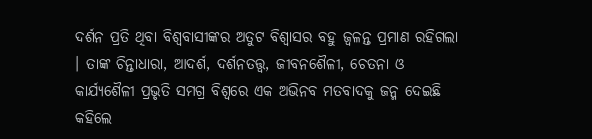ଦର୍ଶନ ପ୍ରତି ଥିବା ବିଶ୍ୱବାସୀଙ୍କର ଅତୁଟ ବିଶ୍ୱାସର ବହୁ ଜ୍ୱଳନ୍ତ ପ୍ରମାଣ ରହିଗଲା । ତାଙ୍କ ଚିନ୍ତାଧାରା, ଆଦର୍ଶ, ଦର୍ଶନତତ୍ତ୍ୱ, ଜୀବନଶୈଳୀ, ଚେତନା ଓ କାର୍ଯ୍ୟଶୈଳୀ ପ୍ରଭୃତି ସମଗ୍ର ବିଶ୍ୱରେ ଏକ ଅଭିନବ ମତବାଦକୁ ଜନ୍ମ ଦେଇଛି କହିଲେ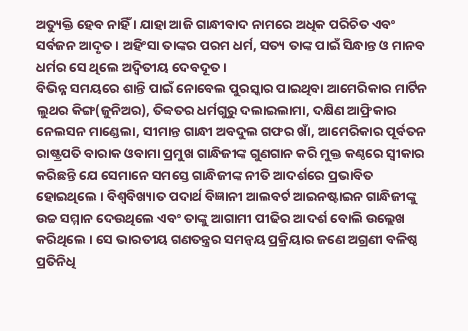ଅତ୍ୟୁକ୍ତି ହେବ ନାହିଁ । ଯାହା ଆଜି ଗାନ୍ଧୀବାଦ ନାମରେ ଅଧିକ ପରିଚିତ ଏବଂ ସର୍ବଜନ ଆଦୃତ । ଅହିଂସା ତାଙ୍କର ପରମ ଧର୍ମ, ସତ୍ୟ ତାଙ୍କ ପାଇଁ ସିନ୍ଧାନ୍ତ ଓ ମାନବ ଧର୍ମର ସେ ଥିଲେ ଅଦ୍ୱିତୀୟ ଦେବଦୂତ ।
ବିଭିନ୍ନ ସମୟରେ ଶାନ୍ତି ପାଇଁ ନୋବେଲ ପୁରସ୍କାର ପାଇଥିବା ଆମେରିକାର ମାର୍ଟିନ ଲୁଥର କିଙ୍ଗ(ଜୁନିଅର), ତିବ୍ବତର ଧର୍ମଗୁରୁ ଦଲାଇଲାମା, ଦକ୍ଷିଣ ଆଫ୍ରିକାର ନେଲସନ ମାଣ୍ଡେଲା, ସୀମାନ୍ତ ଗାନ୍ଧୀ ଅବଦୁଲ ଗଫର ଖାଁ, ଆମେରିକାର ପୂର୍ବତନ ରାଷ୍ଟ୍ରପତି ବାରାକ ଓବାମା ପ୍ରମୁଖ ଗାନ୍ଧିଜୀଙ୍କ ଗୁଣଗାନ କରି ମୁକ୍ତ କଣ୍ଠରେ ସ୍ୱୀକାର କରିଛନ୍ତି ଯେ ସେମାନେ ସମସ୍ତେ ଗାନ୍ଧିଜୀଙ୍କ ନୀତି ଆଦର୍ଶରେ ପ୍ରଭାବିତ ହୋଇଥିଲେ । ବିଶ୍ୱବିଖ୍ୟାତ ପଦାର୍ଥ ବିଜ୍ଞାନୀ ଆଲବର୍ଟ ଆଇନଷ୍ଟାଇନ ଗାନ୍ଧିଜୀଙ୍କୁ ଉଚ୍ଚ ସମ୍ମାନ ଦେଉଥିଲେ ଏବଂ ତାଙ୍କୁ ଆଗାମୀ ପୀଢିର ଆଦର୍ଶ ବୋଲି ଉଲ୍ଲେଖ କରିଥିଲେ । ସେ ଭାରତୀୟ ଗଣତନ୍ତ୍ରର ସମନ୍ୱୟ ପ୍ରକ୍ରିୟାର ଜଣେ ଅଗ୍ରଣୀ ବଳିଷ୍ଠ ପ୍ରତିନିଧି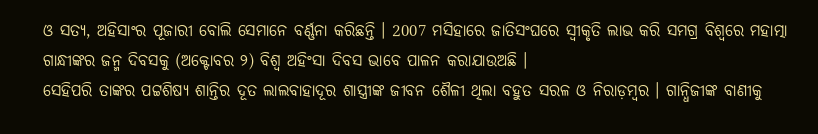ଓ ସତ୍ୟ, ଅହିସାଂର ପୂଜାରୀ ବୋଲି ସେମାନେ ବର୍ଣ୍ଣନା କରିଛନ୍ତି । 2007 ମସିହାରେ ଜାତିସଂଘରେ ସ୍ୱୀକୃତି ଲାଭ କରି ସମଗ୍ର ବିଶ୍ୱରେ ମହାତ୍ମା ଗାନ୍ଧୀଙ୍କର ଜନ୍ମ ଦିବସକୁ (ଅକ୍ଟୋବର ୨) ବିଶ୍ୱ ଅହିଂସା ଦିବସ ଭାବେ ପାଳନ କରାଯାଉଅଛି ।
ସେହିପରି ତାଙ୍କର ପଟ୍ଟଶିଷ୍ୟ ଶାନ୍ତିର ଦୂତ ଲାଲବାହାଦୂର ଶାସ୍ତ୍ରୀଙ୍କ ଜୀବନ ଶୈଳୀ ଥିଲା ବହୁତ ସରଳ ଓ ନିରାଡ଼ମ୍ବର । ଗାନ୍ଧିଜୀଙ୍କ ବାଣୀକୁ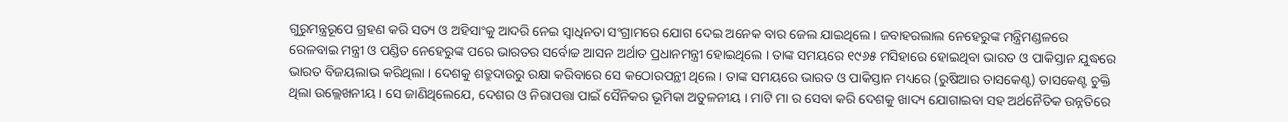ଗୁରୁମନ୍ତ୍ରରୂପେ ଗ୍ରହଣ କରି ସତ୍ୟ ଓ ଅହିସାଂକୁ ଆଦରି ନେଇ ସ୍ୱାଧିନତା ସଂଗ୍ରାମରେ ଯୋଗ ଦେଇ ଅନେକ ବାର ଜେଲ ଯାଇଥିଲେ । ଜବାହରଲାଲ ନେହେରୁଙ୍କ ମନ୍ତ୍ରିମଣ୍ଡଳରେ ରେଳବାଇ ମନ୍ତ୍ରୀ ଓ ପଣ୍ଡିତ ନେହେରୁଙ୍କ ପରେ ଭାରତର ସର୍ବୋଚ୍ଚ ଆସନ ଅର୍ଥାତ ପ୍ରଧାନମନ୍ତ୍ରୀ ହୋଇଥିଲେ । ତାଙ୍କ ସମୟରେ ୧୯୬୫ ମସିହାରେ ହୋଇଥିବା ଭାରତ ଓ ପାକିସ୍ତାନ ଯୁଦ୍ଧରେ ଭାରତ ବିଜୟଲାଭ କରିଥିଲା । ଦେଶକୁ ଶତ୍ରୁଦାଉରୁ ରକ୍ଷା କରିବାରେ ସେ କଠୋରପନ୍ଥୀ ଥିଲେ । ତାଙ୍କ ସମୟରେ ଭାରତ ଓ ପାକିସ୍ତାନ ମଧ୍ୟରେ (ରୁଷିଆର ତାସକେଣ୍ଟ) ତାସକେଣ୍ଟ ଚୁକ୍ତି ଥିଲା ଉଲ୍ଲେଖନୀୟ । ସେ ଜାଣିଥିଲେଯେ, ଦେଶର ଓ ନିରାପତ୍ତା ପାଇଁ ସୈନିକର ଭୂମିକା ଅତୁଳନୀୟ । ମାଟି ମା ର ସେବା କରି ଦେଶକୁ ଖାଦ୍ୟ ଯୋଗାଇବା ସହ ଅର୍ଥନୈତିକ ଉନ୍ନତିରେ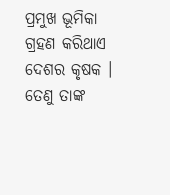ପ୍ରମୁଖ ଭୂମିକା ଗ୍ରହଣ କରିଥାଏ ଦେଶର କୃଷକ । ତେଣୁ ତାଙ୍କ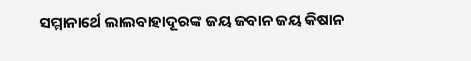ସମ୍ମାନାର୍ଥେ ଲାଲବାହାଦୂରଙ୍କ ଜୟ ଜବାନ ଜୟ କିଷାନ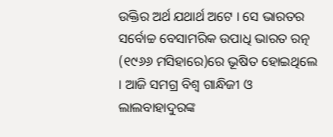ଉକ୍ତିର ଅର୍ଥ ଯଥାର୍ଥ ଅଟେ । ସେ ଭାରତର ସର୍ବୋଚ୍ଚ ବେସାମରିକ ଉପାଧି ଭାରତ ରତ୍ନ (୧୯୬୬ ମସିହାରେ)ରେ ଭୂଷିତ ହୋଇଥିଲେ । ଆଜି ସମଗ୍ର ବିଶ୍ୱ ଗାନ୍ଧିଜୀ ଓ ଲାଲବାହାଦୁରଙ୍କ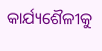କାର୍ଯ୍ୟଶୈଳୀକୁ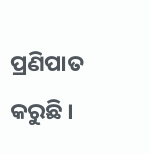ପ୍ରଣିପାତ କରୁଛି ।